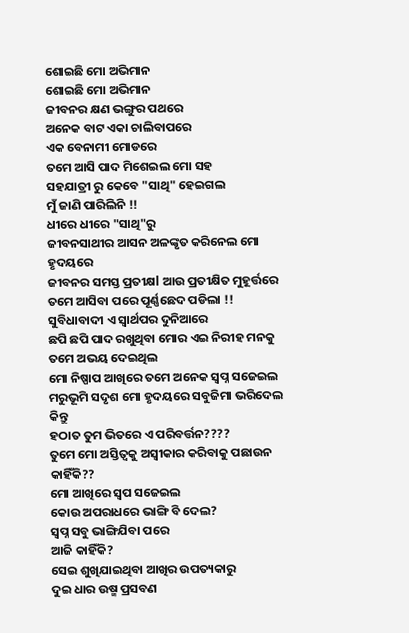ଶୋଇଛି ମୋ ଅଭିମାନ
ଶୋଇଛି ମୋ ଅଭିମାନ
ଜୀବନର କ୍ଷଣ ଭଙ୍ଗୁର ପଥରେ
ଅନେକ ବାଟ ଏକା ଚାଲିବାପରେ
ଏକ ବେନାମୀ ମୋଡରେ
ତମେ ଆସି ପାଦ ମିଶେଇଲ ମୋ ସହ
ସହଯାତ୍ରୀ ରୁ କେବେ "ସାଥି" ହେଇଗଲ
ମୁଁ ଜାଣି ପାରିଲିନି !!
ଧୀରେ ଧୀରେ "ସାଥି"ରୁ
ଜୀବନସାଥୀର ଆସନ ଅଳଙ୍କୃତ କରିନେଲ ମୋ ହୃଦୟରେ
ଜୀବନର ସମସ୍ତ ପ୍ରତୀକ୍ଷl ଆଉ ପ୍ରତୀକ୍ଷିତ ମୁହୂର୍ତ୍ତରେ
ତମେ ଆସିବା ପରେ ପୂର୍ଣ୍ଣଛେଦ ପଡିଲା !!
ସୁବିଧାବାଦୀ ଏ ସ୍ୱାର୍ଥପର ଦୁନିଆରେ
ଛପି ଛପି ପାଦ ରଖୁଥିବା ମୋର ଏଇ ନିରୀହ ମନକୁ
ତମେ ଅଭୟ ଦେଇଥିଲ
ମୋ ନିଷ୍ପାପ ଆଖିରେ ତମେ ଅନେକ ସ୍ୱପ୍ନ ସଜେଇଲ
ମରୁଭୂମି ସଦୃଶ ମୋ ହୃଦୟରେ ସବୁଜିମା ଭରିଦେଲ
କିନ୍ତୁ
ହଠାତ ତୁମ ଭିତରେ ଏ ପରିବର୍ତ୍ତନ????
ତୁମେ ମୋ ଅସ୍ତିତ୍ୱକୁ ଅସ୍ୱୀକାର କରିବାକୁ ପଛାଉନ
କାହିଁକି??
ମୋ ଆଖିରେ ସ୍ୱପ ସଜେଇଲ
କୋଉ ଅପରାଧରେ ଭାଙ୍ଗି ବି ଦେଲ?
ସ୍ୱପ୍ନ ସବୁ ଭାଙ୍ଗିଯିବା ପରେ
ଆଜି କାହିଁକି?
ସେଇ ଶୁଖିଯାଇଥିବା ଆଖିର ଉପତ୍ୟକାରୁ
ଦୁଇ ଧାର ଉଷ୍ମ ପ୍ରସବଣ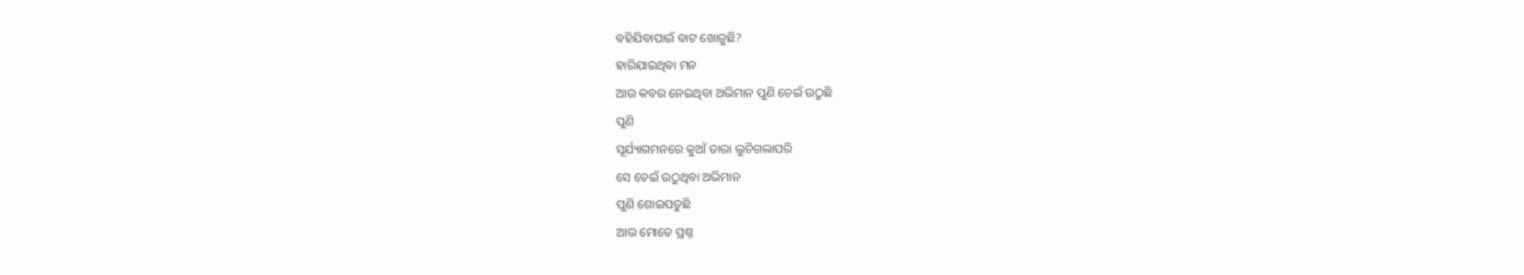ବହିଯିବାପାଇଁ ବାଟ ଖୋଜୁଛି?
ହାରିଯାଇଥିବା ମନ
ଆଉ କବର ନେଇଥିବା ଅଭିମାନ ପୁଣି ଚେଇଁ ଉଠୁଛି
ପୁଣି
ସୂର୍ଯ୍ୟାଗମନରେ କୁଆଁ ତାରା ଲୁଚିଗଲାପରି
ସେ ଚେଇଁ ଉଠୁଥିବା ଅଭିମାନ
ପୁଣି ଶୋଇପଡୁଛି
ଆଉ ମୋତେ ପ୍ରଶ୍ନ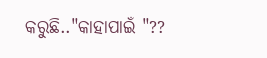କରୁଛି.."କାହାପାଇଁ "??